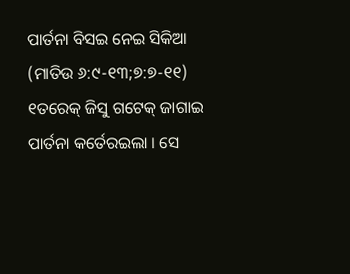ପାର୍ତନା ବିସଇ ନେଇ ସିକିଆ
(ମାତିଉ ୬:୯-୧୩;୭:୭-୧୧)
୧ତରେକ୍ ଜିସୁ ଗଟେକ୍ ଜାଗାଇ ପାର୍ତନା କର୍ତେରଇଲା । ସେ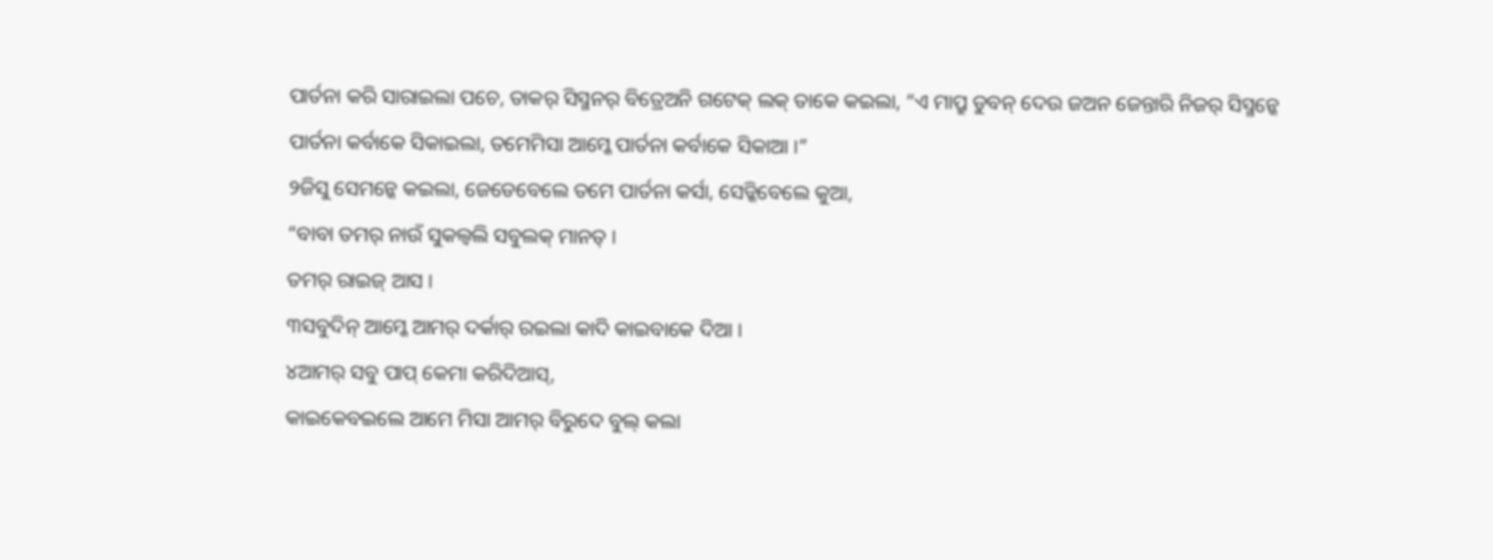ପାର୍ତନା କରି ସାରାଇଲା ପଚେ, ତାକର୍ ସିସ୍ମନର୍ ବିତ୍ରେଅନି ଗଟେକ୍ ଲକ୍ ତାକେ କଇଲା, “ଏ ମାପ୍ରୁ ଡୁବନ୍ ଦେଉ ଜଅନ ଜେନ୍ତାରି ନିଜର୍ ସିସ୍ମନ୍କେ ପାର୍ତନା କର୍ବାକେ ସିକାଇଲା, ତମେମିସା ଆମ୍କେ ପାର୍ତନା କର୍ବାକେ ସିକାଆ ।”
୨ଜିସୁ ସେମନ୍କେ କଇଲା, ଜେଡେବେଲେ ତମେ ପାର୍ତନା କର୍ସା, ସେଡ୍କିବେଲେ କୁଆ,
“ବାବା ତମର୍ ନାଉଁ ସୁକଲ୍ବଲି ସବୁଲକ୍ ମାନତ୍ ।
ତମର୍ ରାଇଜ୍ ଆସ ।
୩ସବୁଦିନ୍ ଆମ୍କେ ଆମର୍ ଦର୍କାର୍ ରଇଲା କାଦି କାଇବାକେ ଦିଆ ।
୪ଆମର୍ ସବୁ ପାପ୍ କେମା କରିଦିଆସ୍,
କାଇକେବଇଲେ ଆମେ ମିସା ଆମର୍ ବିରୁଦେ ବୁଲ୍ କଲା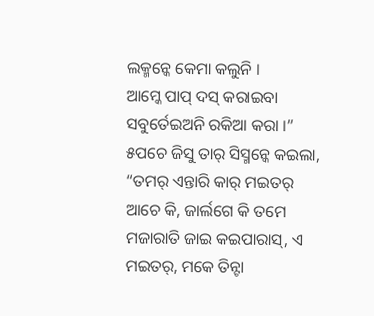ଲକ୍ମନ୍କେ କେମା କଲୁନି ।
ଆମ୍କେ ପାପ୍ ଦସ୍ କରାଇବା ସବୁର୍ତେଇଅନି ରକିଆ କରା ।”
୫ପଚେ ଜିସୁ ତାର୍ ସିସ୍ମନ୍କେ କଇଲା, “ତମର୍ ଏନ୍ତାରି କାର୍ ମଇତର୍ ଆଚେ କି, ଜାର୍ଲଗେ କି ତମେ ମଜାରାତି ଜାଇ କଇପାରାସ୍, ଏ ମଇତର୍, ମକେ ତିନ୍ଟା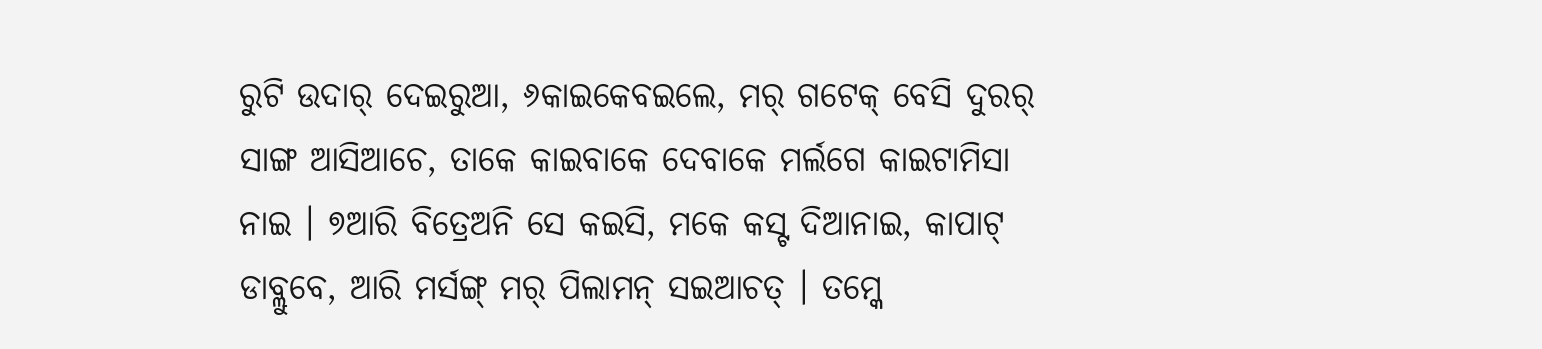ରୁଟି ଉଦାର୍ ଦେଇରୁଆ, ୬କାଇକେବଇଲେ, ମର୍ ଗଟେକ୍ ବେସି ଦୁରର୍ ସାଙ୍ଗ ଆସିଆଚେ, ତାକେ କାଇବାକେ ଦେବାକେ ମର୍ଲଗେ କାଇଟାମିସା ନାଇ । ୭ଆରି ବିତ୍ରେଅନି ସେ କଇସି, ମକେ କସ୍ଟ ଦିଆନାଇ, କାପାଟ୍ ଡାବ୍ଲୁବେ, ଆରି ମର୍ସଙ୍ଗ୍ ମର୍ ପିଲାମନ୍ ସଇଆଚତ୍ । ତମ୍କେ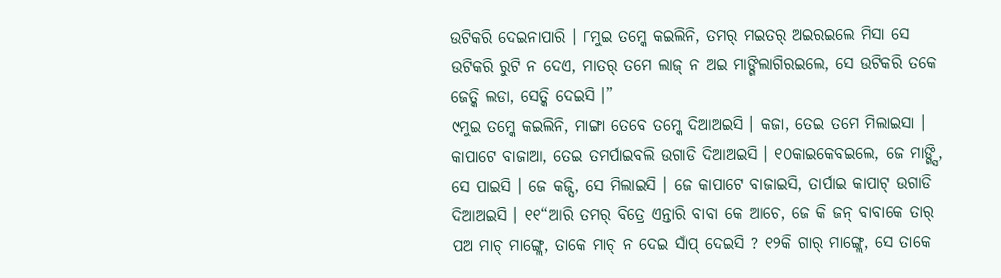ଉଟିକରି ଦେଇନାପାରି । ୮ମୁଇ ତମ୍କେ କଇଲିନି, ତମର୍ ମଇତର୍ ଅଇରଇଲେ ମିସା ସେ ଉଟିକରି ରୁଟି ନ ଦେଏ, ମାତର୍ ତମେ ଲାଜ୍ ନ ଅଇ ମାଙ୍ଗିଲାଗିରଇଲେ, ସେ ଉଟିକରି ତକେ ଜେତ୍କି ଲଡା, ସେତ୍କି ଦେଇସି ।”
୯ମୁଇ ତମ୍କେ କଇଲିନି, ମାଙ୍ଗା ତେବେ ତମ୍କେ ଦିଆଅଇସି । କଜା, ତେଇ ତମେ ମିଲାଇସା । କାପାଟେ ବାଜାଆ, ତେଇ ତମର୍ପାଇବଲି ଉଗାଡି ଦିଆଅଇସି । ୧୦କାଇକେବଇଲେ, ଜେ ମାଙ୍ଗ୍ସି, ସେ ପାଇସି । ଜେ କଜ୍ସି, ସେ ମିଲାଇସି । ଜେ କାପାଟେ ବାଜାଇସି, ତାର୍ପାଇ କାପାଟ୍ ଉଗାଡି ଦିଆଅଇସି । ୧୧“ଆରି ତମର୍ ବିତ୍ରେ ଏନ୍ତାରି ବାବା କେ ଆଚେ, ଜେ କି ଜନ୍ ବାବାକେ ତାର୍ ପଅ ମାଚ୍ ମାଙ୍ଗ୍ଲେ, ତାକେ ମାଚ୍ ନ ଦେଇ ସାଁପ୍ ଦେଇସି ? ୧୨କି ଗାର୍ ମାଙ୍ଗ୍ଲେ, ସେ ତାକେ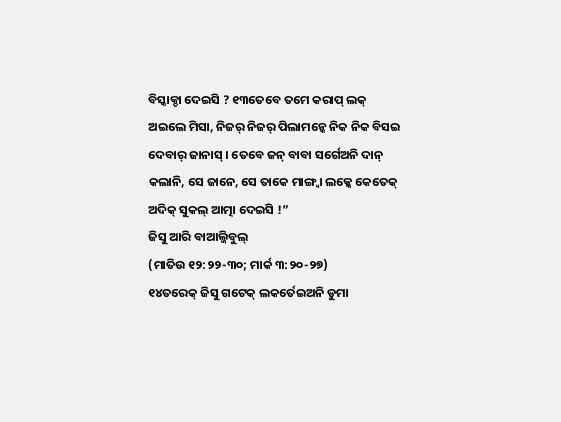ବିସ୍କାକ୍ଡା ଦେଇସି ? ୧୩ତେବେ ତମେ କରାପ୍ ଲକ୍ ଅଇଲେ ମିସା, ନିଜର୍ ନିଜର୍ ପିଲାମନ୍କେ ନିକ ନିକ ବିସଇ ଦେବାର୍ ଜାନାସ୍ । ତେବେ ଜନ୍ ବାବା ସର୍ଗେଅନି ଦାନ୍ କଲାନି, ସେ ଜାନେ, ସେ ତାକେ ମାଙ୍ଗ୍ବା ଲକ୍କେ କେତେକ୍ ଅଦିକ୍ ସୁକଲ୍ ଆତ୍ମା ଦେଇସି !”
ଜିସୁ ଆରି ବାଆଲ୍ଜିବୁଲ୍
(ମାତିଉ ୧୨:୨୨-୩୦; ମାର୍କ ୩:୨୦-୨୭)
୧୪ତରେକ୍ ଜିସୁ ଗଟେକ୍ ଲକର୍ତେଇଅନି ଡୁମା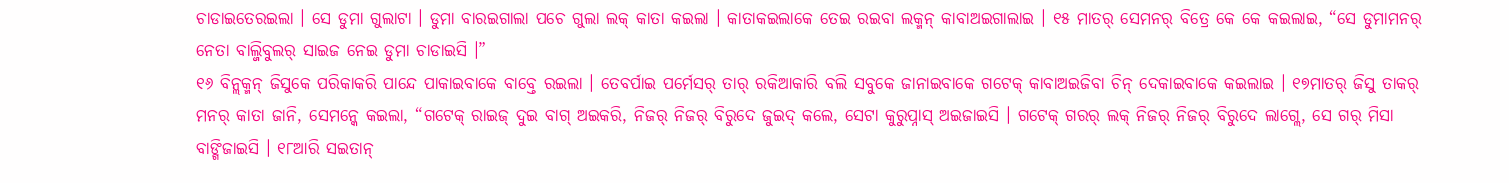ଚାଡାଇତେରଇଲା । ସେ ଡୁମା ଗୁଲାଟା । ଡୁମା ବାରଇଗାଲା ପଚେ ଗୁଲା ଲକ୍ କାତା କଇଲା । କାତାକଇଲାକେ ତେଇ ରଇବା ଲକ୍ମନ୍ କାବାଅଇଗାଲାଇ । ୧୫ ମାତର୍ ସେମନର୍ ବିତ୍ରେ କେ କେ କଇଲାଇ, “ସେ ଡୁମାମନର୍ ନେତା ବାଲ୍ଜିବୁଲର୍ ସାଇଜ ନେଇ ଡୁମା ଚାଡାଇସି ।”
୧୬ ବିନ୍ଲକ୍ମନ୍ ଜିସୁକେ ପରିକାକରି ପାନ୍ଦେ ପାକାଇବାକେ ବାବ୍ତେ ରଇଲା । ତେବର୍ପାଇ ପର୍ମେସର୍ ତାର୍ ରକିଆକାରି ବଲି ସବୁକେ ଜାନାଇବାକେ ଗଟେକ୍ କାବାଅଇଜିବା ଚିନ୍ ଦେକାଇବାକେ କଇଲାଇ । ୧୭ମାତର୍ ଜିସୁ ତାକର୍ ମନର୍ କାତା ଜାନି, ସେମନ୍କେ କଇଲା, “ଗଟେକ୍ ରାଇଜ୍ ଦୁଇ ବାଗ୍ ଅଇକରି, ନିଜର୍ ନିଜର୍ ବିରୁଦେ ଜୁଇଦ୍ କଲେ, ସେଟା କୁରୁପ୍ନାସ୍ ଅଇଜାଇସି । ଗଟେକ୍ ଗରର୍ ଲକ୍ ନିଜର୍ ନିଜର୍ ବିରୁଦେ ଲାଗ୍ଲେ, ସେ ଗର୍ ମିସା ବାଙ୍ଗିଜାଇସି । ୧୮ଆରି ସଇତାନ୍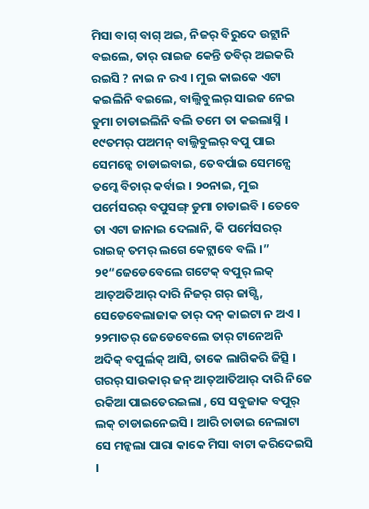ମିସା ବାଗ୍ ବାଗ୍ ଅଇ, ନିଜର୍ ବିରୁଦେ ଉଟ୍ଲାନି ବଇଲେ, ତାର୍ ରାଇଜ କେନ୍ତି ତବିର୍ ଅଇକରି ରଇସି ? ନାଇ ନ ରଏ । ମୁଇ କାଇକେ ଏଟା କଇଲିନି ବଇଲେ, ବାଲ୍ଜିବୁଲର୍ ସାଇଜ ନେଇ ଡୁମା ଚାଡାଇଲିନି ବଲି ତମେ ତା କଇଲାସ୍ନି । ୧୯ତମର୍ ପଅମନ୍ ବାଲ୍ଜିବୁଲର୍ ବପୁ ପାଇ ସେମନ୍କେ ଚାଡାଇବାଇ, ତେବର୍ପାଇ ସେମନ୍ସେ ତମ୍କେ ବିଚାର୍ କର୍ବାଇ । ୨୦ନାଇ, ମୁଇ ପର୍ମେସରର୍ ବପୁସଙ୍ଗ୍ ଡୁମା ଚାଡାଇବି । ତେବେ ତା ଏଟା ଜାନାଇ ଦେଲାନି, କି ପର୍ମେସରର୍ ରାଇଜ୍ ତମର୍ ଲଗେ କେଟ୍ଲାବେ ବଲି ।”
୨୧“ଜେଡେବେଲେ ଗଟେକ୍ ବପୁର୍ ଲକ୍ ଆତ୍ଅତିଆର୍ ଦାରି ନିଜର୍ ଗର୍ ଜାଗ୍ସି, ସେଡେବେଲାଜାକ ତାର୍ ଦନ୍ କାଇଟା ନ ଅଏ । ୨୨ମାତର୍ ଜେଡେବେଲେ ତାର୍ ଟାନେଅନି ଅଦିକ୍ ବପୁର୍ଲକ୍ ଆସି, ତାକେ ଲାଗିକରି ଜିତ୍ସି । ଗରର୍ ସାଉକାର୍ ଜନ୍ ଆତ୍ଆତିଆର୍ ଦାରି ନିଜେ ରକିଆ ପାଇତେରଇଲା , ସେ ସବୁଜାକ ବପୁର୍ ଲକ୍ ଚାଡାଇନେଇସି । ଆରି ଚାଡାଇ ନେଲାଟା ସେ ମନ୍କଲା ପାରା କାକେ ମିସା ବାଟା କରିଦେଇସି ।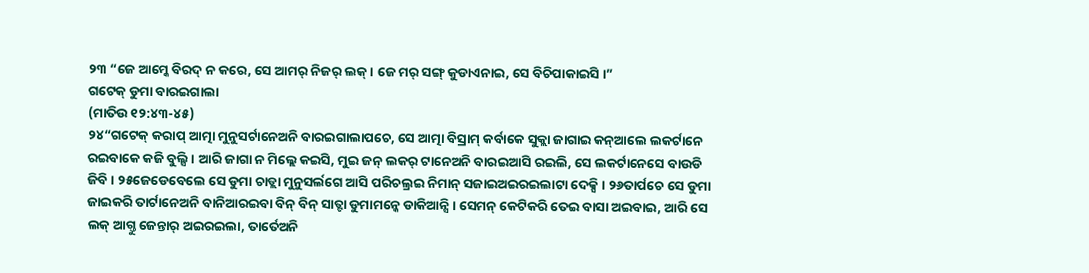୨୩ “ଜେ ଆମ୍କେ ବିରଦ୍ ନ କରେ, ସେ ଆମର୍ ନିଜର୍ ଲକ୍ । ଜେ ମର୍ ସଙ୍ଗ୍ କୁଡାଏନାଇ, ସେ ବିଚିପାକାଇସି ।”
ଗଟେକ୍ ଡୁମା ବାରଇଗାଲା
(ମାତିଉ ୧୨:୪୩-୪୫)
୨୪“ଗଟେକ୍ କରାପ୍ ଆତ୍ମା ମୁନୁସର୍ଟାନେଅନି ବାରଇଗାଲାପଚେ, ସେ ଆତ୍ମା ବିସ୍ରାମ୍ କର୍ବାକେ ସୁକ୍ଲା ଜାଗାଇ କନ୍ଆଲେ ଲକର୍ଟାନେ ରଇବାକେ କଜି ବୁଲ୍ସି । ଆରି ଜାଗା ନ ମିଲ୍ଲେ କଇସି, ମୁଇ ଜନ୍ ଲକର୍ ଟାନେଅନି ବାରଇଆସି ରଇଲି, ସେ ଲକର୍ଟାନେସେ ବାଉଡି ଜିବି । ୨୫ଜେଡେବେଲେ ସେ ଡୁମା ଚାଡ୍ଲା ମୁନୁସର୍ଲଗେ ଆସି ପରିଚଲ୍ରଇ ନିମାନ୍ ସଜାଇଅଇରଇଲାଟା ଦେକ୍ସି । ୨୬ତାର୍ପଚେ ସେ ଡୁମା ଜାଇକରି ତାର୍ଟାନେଅନି ବାନିଆରଇବା ବିନ୍ ବିନ୍ ସାତ୍ଟା ଡୁମାମନ୍କେ ଡାକିଆନ୍ସି । ସେମନ୍ କେଟିକରି ତେଇ ବାସା ଅଇବାଇ, ଆରି ସେ ଲକ୍ ଆଗ୍ତୁ ଜେନ୍ତାର୍ ଅଇରଇଲା, ତାର୍ତେଅନି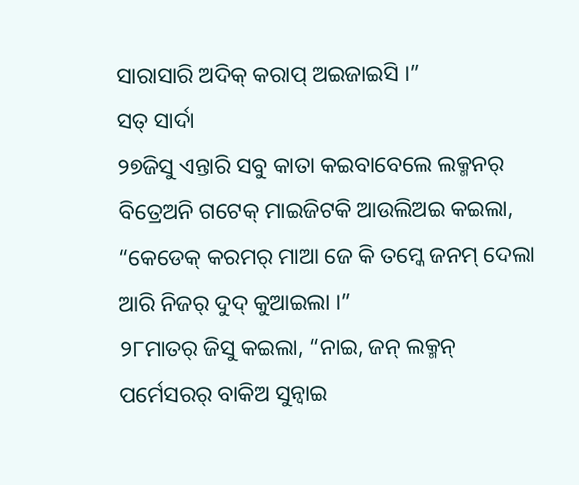ସାରାସାରି ଅଦିକ୍ କରାପ୍ ଅଇଜାଇସି ।”
ସତ୍ ସାର୍ଦା
୨୭ଜିସୁ ଏନ୍ତାରି ସବୁ କାତା କଇବାବେଲେ ଲକ୍ମନର୍ ବିତ୍ରେଅନି ଗଟେକ୍ ମାଇଜିଟକି ଆଉଲିଅଇ କଇଲା, “କେଡେକ୍ କରମର୍ ମାଆ ଜେ କି ତମ୍କେ ଜନମ୍ ଦେଲା ଆରି ନିଜର୍ ଦୁଦ୍ କୁଆଇଲା ।”
୨୮ମାତର୍ ଜିସୁ କଇଲା, “ନାଇ, ଜନ୍ ଲକ୍ମନ୍ ପର୍ମେସରର୍ ବାକିଅ ସୁନ୍ବାଇ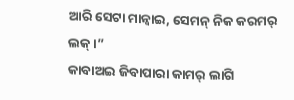ଆରି ସେଟା ମାନ୍ବାଇ, ସେମନ୍ ନିକ କରମର୍ ଲକ୍ ।”
କାବାଅଇ ଜିବାପାରା କାମର୍ ଲାଗି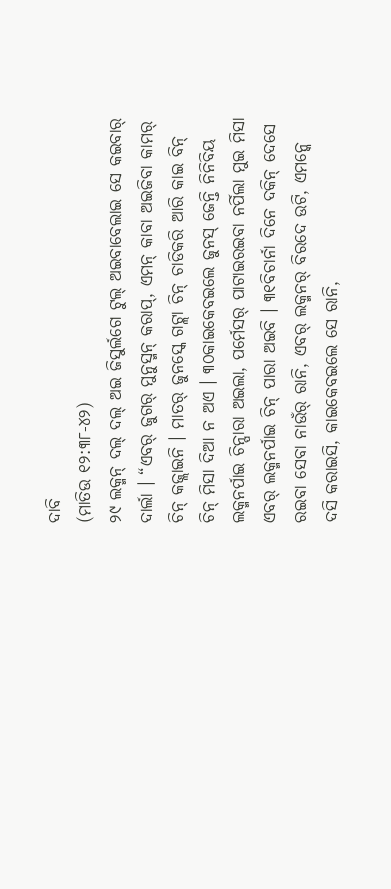ଦାବି
(ମାତିଉ ୧୨:୩୮-୪୨)
୨୯ ଲକ୍ମନ୍ ଦଲ୍ ଦଲ୍ ଅଇ ଜିସୁର୍ଲଗେ ଟୁଲ୍ ଅଇବାବେଲାଇ ସେ କଇବାର୍ ଦାର୍ଲା । “ଏବର୍ ଜୁଗର୍ ମୁନୁସ୍ମନ୍ କରାପ୍, ଏମନ୍ କାବା ଅଇଜିବା କାମର୍ ଚିନ୍ କଜ୍ଲାଇନି । ମାତର୍ ଜୁନସ୍କେ ଗଟ୍ଲା ଚିନ୍ ଚାଡିକରି ଆରି କାଇ ବିନ୍ ଚିନ୍ ମିସା ଦିଆ ନ ଅଏ । ୩୦କାଇକେବଇଲେ ଜୁନସ୍ ଜେନ୍ତି ନିନିବିୟ ଲକ୍ମନର୍ପାଇ ଚିନ୍ପାରା ଅଇଲା, ପର୍ମେସର୍ ପାଟାଇରଇବା ନର୍ପିଲା ମୁଇ ମିସା ଏବର୍ ଲକ୍ମନର୍ପାଇ ଚିନ୍ ପାରା ଅଇବି । ୩୧ବିଚାର୍ନା ଦିନେ ଦକିନ୍ ଦେସେ ରଇବା ସେବା ନାଉଁର୍ ରାନି, ଏବର୍ ଲକ୍ମନର୍ ବିରଦେ ଉଟି, ଏମନ୍କେ ଦସି କରାଇସି, କାଇକେବଇଲେ ସେ ରାନି,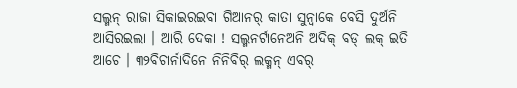ସଲ୍ମନ୍ ରାଜା ସିକାଇରଇବା ଗିଆନର୍ କାତା ସୁନ୍ବାକେ ବେସି ଦୁର୍ଅନି ଆସିରଇଲା । ଆରି ଦେକା ! ସଲ୍ମନର୍ଟାନେଅନି ଅଦିକ୍ ବଡ୍ ଲକ୍ ଇତି ଆଚେ । ୩୨ବିଚାର୍ନାଦିନେ ନିନିବିର୍ ଲକ୍ମନ୍ ଏବର୍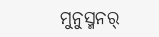ମୁନୁସ୍ମନର୍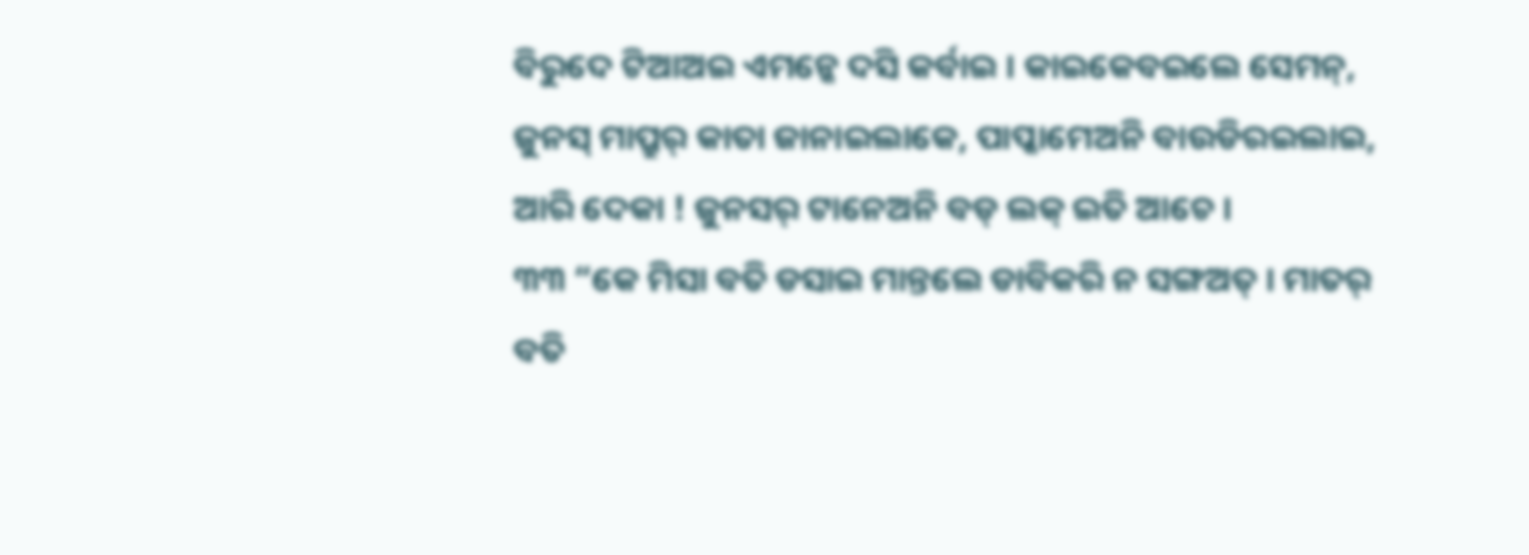ବିରୁଦେ ଟିଆଅଇ ଏମନ୍କେ ଦସି କର୍ବାଇ । କାଇକେବଇଲେ ସେମନ୍, ଜୁନସ୍ ମାପ୍ରୁର୍ କାତା ଜାନାଇଲାକେ, ପାପ୍କାମେଅନି ବାଉଡିରଇଲାଇ, ଆରି ଦେକା ! ଜୁନସର୍ ଟାନେଅନି ବଡ୍ ଲକ୍ ଇତି ଆଚେ ।
୩୩ “କେ ମିସା ବତି ଡସାଇ ମାନ୍ତଲେ ଡାବିକରି ନ ସଙ୍ଗଅତ୍ । ମାତର୍ ବତି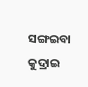ସଙ୍ଗଇବା କୁଦ୍ରାଇ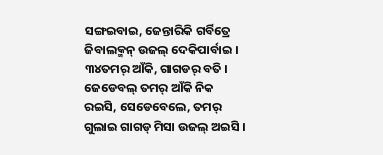ସଙ୍ଗଇବାଇ, ଜେନ୍ତାରିକି ଗର୍ବିତ୍ରେ ଜିବାଲକ୍ମନ୍ ଉଜଲ୍ ଦେକିପାର୍ବାଇ । ୩୪ତମର୍ ଆଁକି, ଗାଗଡର୍ ବତି । ଜେଡେବଲ୍ ତମର୍ ଆଁକି ନିକ ରଇସି, ସେଡେବେଲେ, ତମର୍ ଗୁଲାଇ ଗାଗଡ୍ ମିସା ଉଜଲ୍ ଅଇସି ।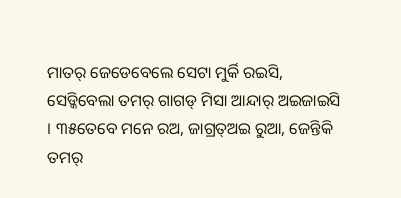ମାତର୍ ଜେଡେବେଲେ ସେଟା ମୁର୍କି ରଇସି, ସେଡ୍କିବେଲା ତମର୍ ଗାଗଡ୍ ମିସା ଆନ୍ଦାର୍ ଅଇଜାଇସି । ୩୫ତେବେ ମନେ ରଅ, ଜାଗ୍ରତ୍ଅଇ ରୁଆ, ଜେନ୍ତିକି ତମର୍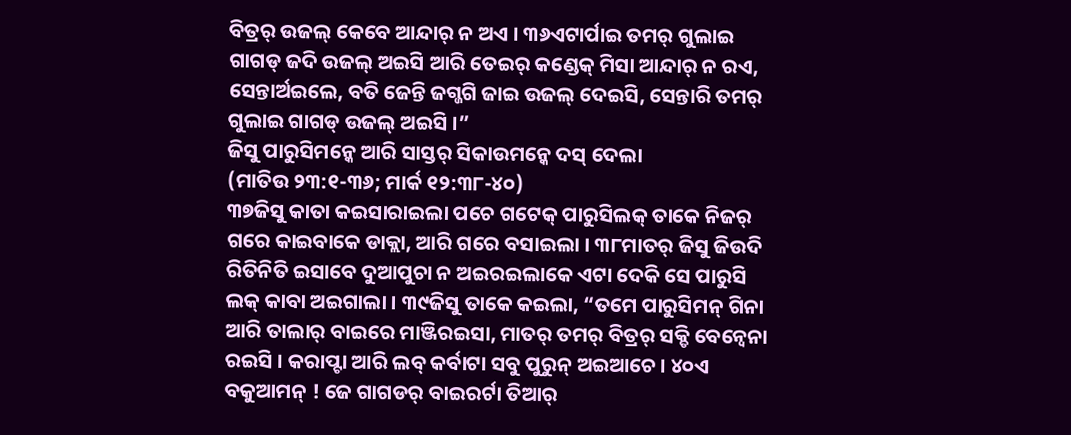ବିତ୍ରର୍ ଉଜଲ୍ କେବେ ଆନ୍ଦାର୍ ନ ଅଏ । ୩୬ଏଟାର୍ପାଇ ତମର୍ ଗୁଲାଇ ଗାଗଡ୍ ଜଦି ଉଜଲ୍ ଅଇସି ଆରି ତେଇର୍ କଣ୍ଡେକ୍ ମିସା ଆନ୍ଦାର୍ ନ ରଏ, ସେନ୍ତାର୍ଅଇଲେ, ବତି ଜେନ୍ତି ଜଗ୍ଜଗି ଜାଇ ଉଜଲ୍ ଦେଇସି, ସେନ୍ତାରି ତମର୍ ଗୁଲାଇ ଗାଗଡ୍ ଉଜଲ୍ ଅଇସି ।”
ଜିସୁ ପାରୁସିମନ୍କେ ଆରି ସାସ୍ତର୍ ସିକାଉମନ୍କେ ଦସ୍ ଦେଲା
(ମାତିଉ ୨୩:୧-୩୬; ମାର୍କ ୧୨:୩୮-୪୦)
୩୭ଜିସୁ କାତା କଇସାରାଇଲା ପଚେ ଗଟେକ୍ ପାରୁସିଲକ୍ ତାକେ ନିଜର୍ ଗରେ କାଇବାକେ ଡାକ୍ଲା, ଆରି ଗରେ ବସାଇଲା । ୩୮ମାତର୍ ଜିସୁ ଜିଉଦି ରିତିନିତି ଇସାବେ ଦୁଆପୁଚା ନ ଅଇରଇଲାକେ ଏଟା ଦେକି ସେ ପାରୁସି ଲକ୍ କାବା ଅଇଗାଲା । ୩୯ଜିସୁ ତାକେ କଇଲା, “ତମେ ପାରୁସିମନ୍ ଗିନା ଆରି ତାଲାର୍ ବାଇରେ ମାଞ୍ଜିରଇସା, ମାତର୍ ତମର୍ ବିତ୍ରର୍ ସକ୍ଡି ବେନ୍ବେନା ରଇସି । କରାପ୍ଟା ଆରି ଲବ୍ କର୍ବାଟା ସବୁ ପୁରୁନ୍ ଅଇଆଚେ । ୪୦ଏ ବକୁଆମନ୍ ! ଜେ ଗାଗଡର୍ ବାଇରର୍ଟା ତିଆର୍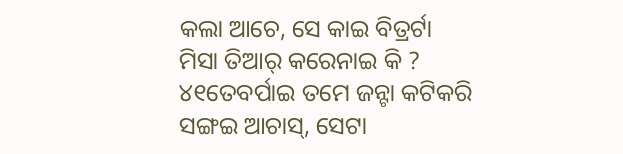କଲା ଆଚେ, ସେ କାଇ ବିତ୍ରର୍ଟା ମିସା ତିଆର୍ କରେନାଇ କି ? ୪୧ତେବର୍ପାଇ ତମେ ଜନ୍ଟା କଟିକରି ସଙ୍ଗଇ ଆଚାସ୍, ସେଟା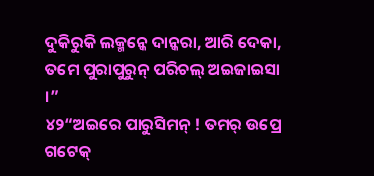ଦୁକିରୁକି ଲକ୍ମନ୍କେ ଦାନ୍କରା, ଆରି ଦେକା, ତମେ ପୁରାପୁରୁନ୍ ପରିଚଲ୍ ଅଇଜାଇସା ।”
୪୨“ଅଇରେ ପାରୁସିମନ୍ ! ତମର୍ ଉପ୍ରେ ଗଟେକ୍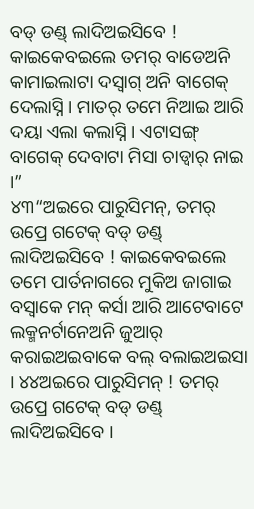ବଡ୍ ଡଣ୍ଡ୍ ଲାଦିଅଇସିବେ ! କାଇକେବଇଲେ ତମର୍ ବାଡେଅନି କାମାଇଲାଟା ଦସ୍ବାଗ୍ ଅନି ବାଗେକ୍ ଦେଲାସ୍ନି । ମାତର୍ ତମେ ନିଆଇ ଆରି ଦୟା ଏଲା କଲାସ୍ନି । ଏଟାସଙ୍ଗ୍ ବାଗେକ୍ ଦେବାଟା ମିସା ଚାଡ୍ବାର୍ ନାଇ ।”
୪୩“ଅଇରେ ପାରୁସିମନ୍, ତମର୍ ଉପ୍ରେ ଗଟେକ୍ ବଡ୍ ଡଣ୍ଡ୍ ଲାଦିଅଇସିବେ ! କାଇକେବଇଲେ ତମେ ପାର୍ତନାଗରେ ମୁକିଅ ଜାଗାଇ ବସ୍ବାକେ ମନ୍ କର୍ସା ଆରି ଆଟେବାଟେ ଲକ୍ମନର୍ଟାନେଅନି ଜୁଆର୍ କରାଇଅଇବାକେ ବଲ୍ ବଲାଇଅଇସା । ୪୪ଅଇରେ ପାରୁସିମନ୍ ! ତମର୍ ଉପ୍ରେ ଗଟେକ୍ ବଡ୍ ଡଣ୍ଡ୍ ଲାଦିଅଇସିବେ ।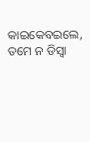କାଇକେବଇଲେ, ତମେ ନ ଡିସ୍ବା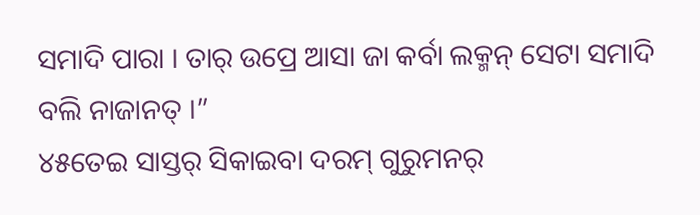ସମାଦି ପାରା । ତାର୍ ଉପ୍ରେ ଆସା ଜା କର୍ବା ଲକ୍ମନ୍ ସେଟା ସମାଦି ବଲି ନାଜାନତ୍ ।”
୪୫ତେଇ ସାସ୍ତର୍ ସିକାଇବା ଦରମ୍ ଗୁରୁମନର୍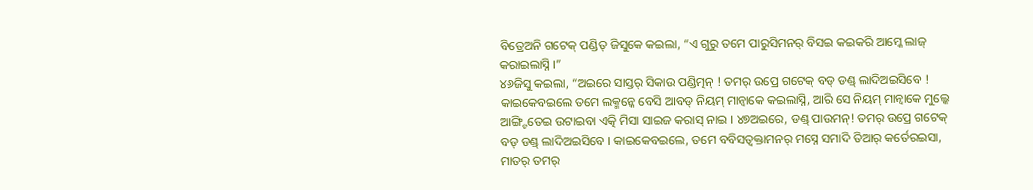ବିତ୍ରେଅନି ଗଟେକ୍ ପଣ୍ଡିତ୍ ଜିସୁକେ କଇଲା, “ଏ ଗୁରୁ ତମେ ପାରୁସିମନର୍ ବିସଇ କଇକରି ଆମ୍କେ ଲାଜ୍ କରାଇଲାସ୍ନି ।”
୪୬ଜିସୁ କଇଲା, “ଅଇରେ ସାସ୍ତର୍ ସିକାଉ ପଣ୍ଡିତ୍ମନ୍ ! ତମର୍ ଉପ୍ରେ ଗଟେକ୍ ବଡ୍ ଡଣ୍ଡ୍ ଲାଦିଅଇସିବେ ! କାଇକେବଇଲେ ତମେ ଲକ୍ମନ୍କେ ବେସି ଆବଡ୍ ନିୟମ୍ ମାନ୍ବାକେ କଇଲାସ୍ନି, ଆରି ସେ ନିୟମ୍ ମାନ୍ବାକେ ମୁଲ୍କେ ଆଙ୍ଗ୍ଟିତେଇ ଉଟାଇବା ଏତ୍କି ମିସା ସାଇଜ କରାସ୍ ନାଇ । ୪୭ଅଇରେ, ଡଣ୍ଡ୍ ପାଉମନ୍! ତମର୍ ଉପ୍ରେ ଗଟେକ୍ ବଡ୍ ଡଣ୍ଡ୍ ଲାଦିଅଇସିବେ । କାଇକେବଇଲେ, ତମେ ବବିସତ୍ବକ୍ତାମନର୍ ମସ୍ନେ ସମାଦି ତିଆର୍ କର୍ତେରଇସା, ମାତର୍ ତମର୍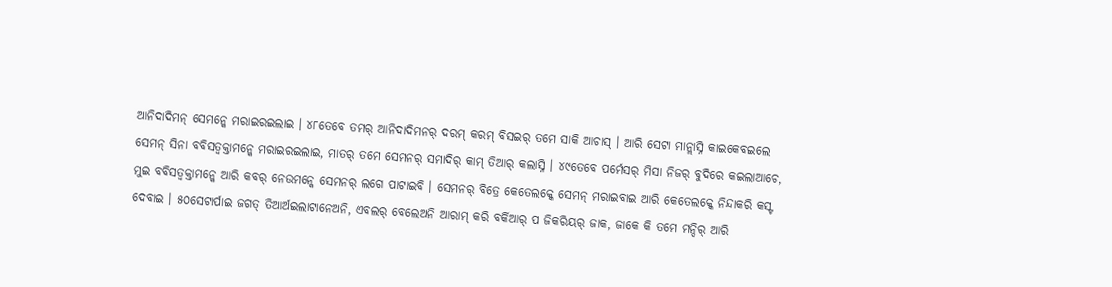ଆନିଦାଦିମନ୍ ସେମନ୍କେ ମରାଇରଇଲାଇ । ୪୮ତେବେ ତମର୍ ଆନିଦାଦିମନର୍ ଦରମ୍ କରମ୍ ବିସଇର୍ ତମେ ସାକି ଆଚାସ୍ । ଆରି ସେଟା ମାନ୍ଲାସ୍ନି କାଇକେବଇଲେ ସେମନ୍ ସିନା ବବିସତ୍ବକ୍ତାମନ୍କେ ମରାଇରଇଲାଇ, ମାତର୍ ତମେ ସେମନର୍ ସମାଦିର୍ କାମ୍ ତିଆର୍ କଲାସ୍ନି । ୪୯ତେବେ ପର୍ମେସର୍ ମିସା ନିଜର୍ ବୁଦିରେ କଇଲାଆଚେ, ମୁଇ ବବିସତ୍ବକ୍ତାମନ୍କେ ଆରି କବର୍ ନେଉମନ୍କେ ସେମନର୍ ଲଗେ ପାଟାଇବି । ସେମନର୍ ବିତ୍ରେ କେତେଲକ୍କେ ସେମନ୍ ମରାଇବାଇ ଆରି କେତେଲକ୍କେ ନିନ୍ଦାକରି କସ୍ଟ ଦେବାଇ । ୫୦ସେଟାର୍ପାଇ ଜଗତ୍ ତିଆର୍ଅଇଲାଟାନେଅନି, ଏବଲର୍ ବେଲେଅନି ଆରାମ୍ କରି ବର୍କିଆର୍ ପ ଜିକରିୟର୍ ଜାକ, ଜାକେ କି ତମେ ମନ୍ଦିର୍ ଆରି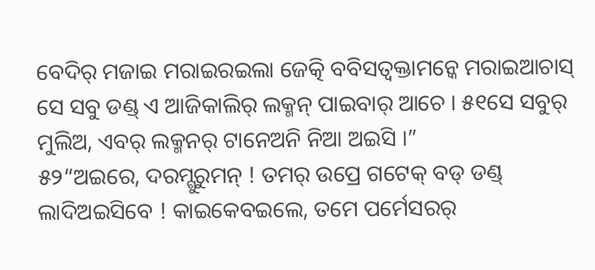ବେଦିର୍ ମଜାଇ ମରାଇରଇଲା ଜେତ୍କି ବବିସତ୍ବକ୍ତାମନ୍କେ ମରାଇଆଚାସ୍ ସେ ସବୁ ଡଣ୍ଡ୍ ଏ ଆଜିକାଲିର୍ ଲକ୍ମନ୍ ପାଇବାର୍ ଆଚେ । ୫୧ସେ ସବୁର୍ ମୁଲିଅ, ଏବର୍ ଲକ୍ମନର୍ ଟାନେଅନି ନିଆ ଅଇସି ।”
୫୨“ଅଇରେ, ଦରମ୍ଗୁରୁମନ୍ ! ତମର୍ ଉପ୍ରେ ଗଟେକ୍ ବଡ୍ ଡଣ୍ଡ୍ ଲାଦିଅଇସିବେ ! କାଇକେବଇଲେ, ତମେ ପର୍ମେସରର୍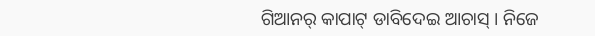ଗିଆନର୍ କାପାଟ୍ ଡାବିଦେଇ ଆଚାସ୍ । ନିଜେ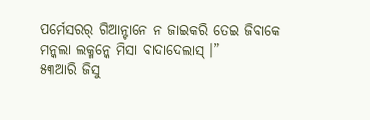ପର୍ମେସରର୍ ଗିଆନ୍ଟାନେ ନ ଜାଇକରି ତେଇ ଜିବାକେ ମନ୍କଲା ଲକ୍ମନ୍କେ ମିସା ବାଦାଦେଲାସ୍ ।”
୫୩ଆରି ଜିସୁ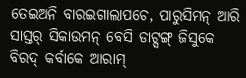ତେଇଅନି ବାରଇଗାଲାପଚେ, ପାରୁସିମନ୍ ଆରି ସାସ୍ତର୍ ସିକାଉମନ୍ ବେସି ଡାଟ୍ସଙ୍ଗ୍ ଜିସୁକେ ବିରଦ୍ କର୍ବାକେ ଆରାମ୍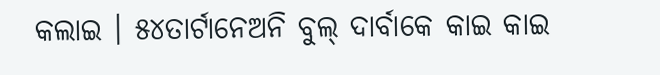କଲାଇ । ୫୪ତାର୍ଟାନେଅନି ବୁଲ୍ ଦାର୍ବାକେ କାଇ କାଇ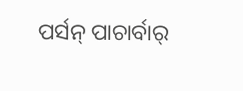ପର୍ସନ୍ ପାଚାର୍ବାର୍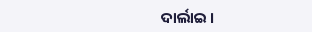ଦାର୍ଲାଇ ।